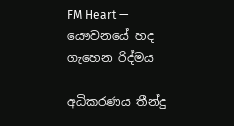FM Heart — යෞවනයේ හද ගැහෙන රිද්මය

අධිකරණය තීන්දු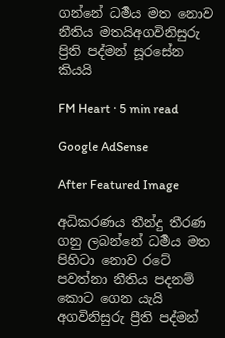ගන්නේ ධර්‍මය මත නොව නීතිය මතයිඅගවිනිසුරු ප්‍රිති පද්මන් සූරසේන කියයි

FM Heart · 5 min read

Google AdSense

After Featured Image

අධිකරණය තීන්දු තීරණ ගනු ලබන්නේ ධර්‍මය මත පිහිටා නොව රටේ පවත්නා නීතිය පදනම් කොට ගෙන යැයි අගවිනිසුරු ප්‍රීති පද්මන්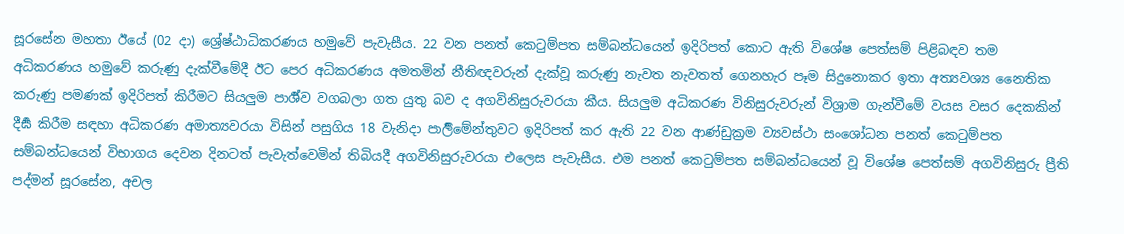සූරසේන මහතා ඊයේ (02 දා) ශ්‍රේෂ්ඨාධිකරණය හමුවේ පැවැසීය. 22 වන පනත් කෙටුම්පත සම්බන්ධයෙන් ඉදිරිපත් කොට ඇති විශේෂ පෙත්සම් පිළිබඳව තම අධිකරණය හමුවේ කරුණු දැක්වීමේදී ඊට පෙර අධිකරණය අමතමින් නීතිඥවරුන් දැක්වූ කරුණු නැවත නැවතත් ගෙනහැර පෑම සිදුනොකර ඉතා අත්‍යවශ්‍ය නෛතික කරුණු පමණක් ඉදිරිපත් කිරීමට සියලුම පාර්‍ශ්ව වගබලා ගත යුතු බව ද අගවිනිසුරුවරයා කීය. සියලුම අධිකරණ විනිසුරුවරුන් විශ්‍රාම ගැන්වීමේ වයස වසර දෙකකින් දීර්‍ඝ කිරීම සඳහා අධිකරණ අමාත්‍යවරයා විසින් පසුගිය 18 වැනිදා පාර්‍ලිමේන්තුවට ඉදිරිපත් කර ඇති 22 වන ආණ්ඩුක්‍රම ව්‍යවස්ථා සංශෝධන පනත් කෙටුම්පත සම්බන්ධයෙන් විභාගය දෙවන දිනටත් පැවැත්වෙමින් තිබියදී අගවිනිසුරුවරයා එලෙස පැවැසීය. එම පනත් කෙටුම්පත සම්බන්ධයෙන් වූ විශේෂ පෙත්සම් අගවිනිසුරු ප්‍රීති පද්මන් සූරසේන, අචල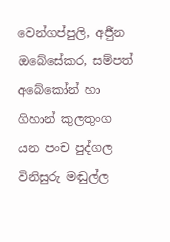වෙන්ගප්පුලි, අර්‍ජුන ඔබේසේකර, සම්පත් අබේකෝන් හා ගිහාන් කුලතුංග යන පංච පුද්ගල විනිසුරු මඬුල්ල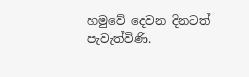හමුවේ දෙවන දිනටත් පැවැත්විණි.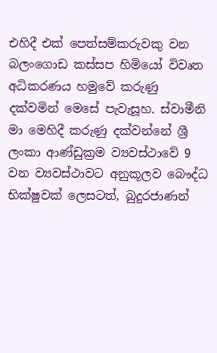එහිදී එක් පෙත්සම්කරුවකු වන බලංගොඩ කස්සප හිමියෝ විවෘත අධිකරණය හමුවේ කරුණු දක්වමින් මෙසේ පැවැසූහ. ස්වාමීනි මා මෙහිදී කරුණු දක්වන්නේ ශ්‍රී ලංකා ආණ්ඩුක්‍රම ව්‍යවස්ථාවේ 9 වන ව්‍යවස්ථාවට අනුකූලව බෞද්ධ භික්ෂුවක් ලෙසටත්, බුදුරජාණන්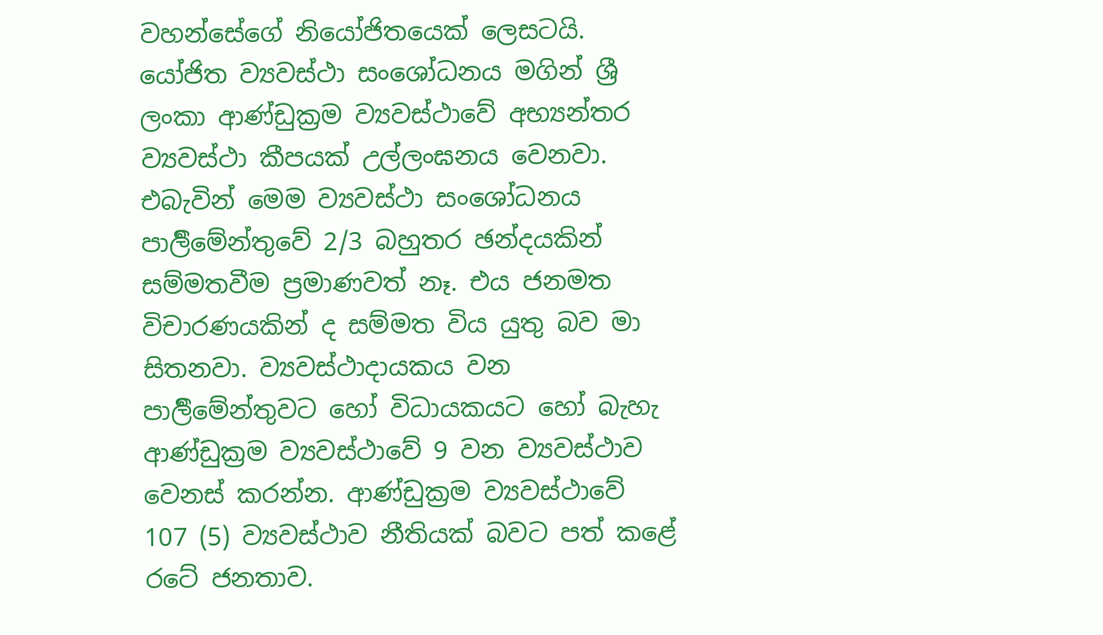වහන්සේගේ නියෝජිතයෙක් ලෙසටයි. යෝජිත ව්‍යවස්ථා සංශෝධනය මගින් ශ්‍රී ලංකා ආණ්ඩුක්‍රම ව්‍යවස්ථාවේ අභ්‍යන්තර ව්‍යවස්ථා කීපයක් උල්ලංඝනය වෙනවා. එබැවින් මෙම ව්‍යවස්ථා සංශෝධනය පාර්‍ලිමේන්තුවේ 2/3 බහුතර ඡන්දයකින් සම්මතවීම ප්‍රමාණවත් නෑ. එය ජනමත විචාරණයකින් ද සම්මත විය යුතු බව මා සිතනවා. ව්‍යවස්ථාදායකය වන පාර්‍ලිමේන්තුවට හෝ විධායකයට හෝ බැහැ ආණ්ඩුක්‍රම ව්‍යවස්ථාවේ 9 වන ව්‍යවස්ථාව වෙනස් කරන්න. ආණ්ඩුක්‍රම ව්‍යවස්ථාවේ 107 (5) ව්‍යවස්ථාව නීතියක් බවට පත් කළේ රටේ ජනතාව.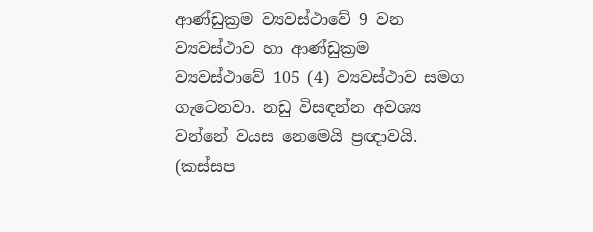ආණ්ඩුක්‍රම ව්‍යවස්ථාවේ 9 වන ව්‍යවස්ථාව හා ආණ්ඩුක්‍රම ව්‍යවස්ථාවේ 105 (4) ව්‍යවස්ථාව සමග ගැටෙනවා. නඩු විසඳන්න අවශ්‍ය වන්නේ වයස නෙමෙයි ප්‍රඥාවයි. (කස්සප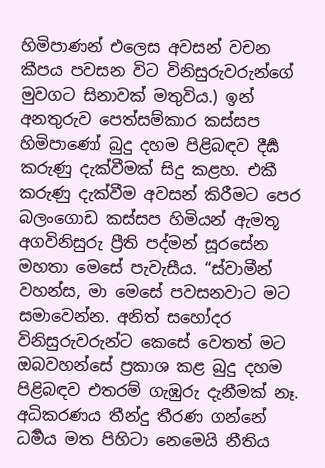හිමිපාණන් එලෙස අවසන් වචන කීපය පවසන විට විනිසුරුවරුන්ගේ මුවගට සිනාවක් මතුවිය.) ඉන් අනතුරුව පෙත්සම්කාර කස්සප හිමිපාණෝ බුදු දහම පිළිබඳව දීර්‍ඝ කරුණු දැක්වීමක් සිදු කළහ. එකී කරුණු දැක්වීම අවසන් කිරීමට පෙර බලංගොඩ කස්සප හිමියන් ඇමතූ අගවිනිසුරු ප්‍රීති පද්මන් සූරසේන මහතා මෙසේ පැවැසීය. “ස්වාමීන් වහන්ස, මා මෙසේ පවසනවාට මට සමාවෙන්න. අනිත් සහෝදර විනිසුරුවරුන්ට කෙසේ වෙතත් මට ඔබවහන්සේ ප්‍රකාශ කළ බුදු දහම පිළිබඳව එතරම් ගැඹුරු දැනීමක් නෑ. අධිකරණය තීන්දු තීරණ ගන්නේ ධර්‍මය මත පිහිටා නෙමෙයි නීතිය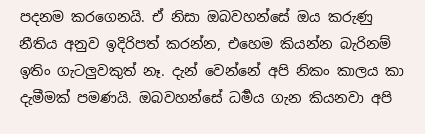පදනම කරගෙනයි. ඒ නිසා ඔබවහන්සේ ඔය කරුණු නීතිය අනුව ඉදිරිපත් කරන්න, එහෙම කියන්න බැරිනම් ඉතිං ගැටලුවකුත් නෑ. දැන් වෙන්නේ අපි නිකං කාලය කා දැමීමක් පමණයි. ඔබවහන්සේ ධර්‍මය ගැන කියනවා අපි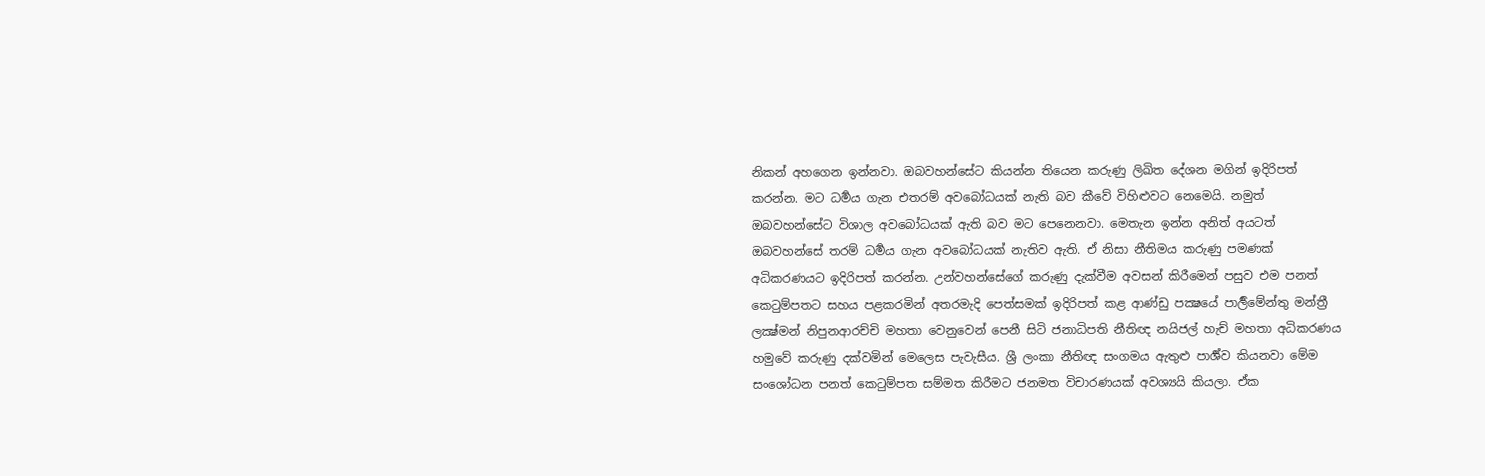නිකන් අහගෙන ඉන්නවා. ඔබවහන්සේට කියන්න තියෙන කරුණු ලිඛිත දේශන මගින් ඉදිරිපත් කරන්න. මට ධර්‍මය ගැන එතරම් අවබෝධයක් නැති බව කීවේ විහිළුවට නෙමෙයි. නමුත් ඔබවහන්සේට විශාල අවබෝධයක් ඇති බව මට පෙනෙනවා. මෙතැන ඉන්න අනිත් අයටත් ඔබවහන්සේ තරම් ධර්‍මය ගැන අවබෝධයක් නැතිව ඇති. ඒ නිසා නීතිමය කරුණු පමණක් අධිකරණයට ඉදිරිපත් කරන්න. උන්වහන්සේගේ කරුණු දැක්වීම අවසන් කිරීමෙන් පසුව එම පනත් කෙටුම්පතට සහය පළකරමින් අතරමැදි පෙත්සමක් ඉදිරිපත් කළ ආණ්ඩු පක්‍ෂයේ පාර්‍ලිමේන්තු මන්ත්‍රී ලක්‍ෂ්මන් නිපුනආරච්චි මහතා වෙනුවෙන් පෙනී සිටි ජනාධිපති නීතිඥ නයිජල් හැච් මහතා අධිකරණය හමුවේ කරුණු දක්වමින් මෙලෙස පැවැසීය. ශ්‍රී ලංකා නීතිඥ සංගමය ඇතුළු පාර්‍ශ්ව කියනවා මේම සංශෝධන පනත් කෙටුම්පත සම්මත කිරීමට ජනමත විචාරණයක් අවශ්‍යයි කියලා. ඒක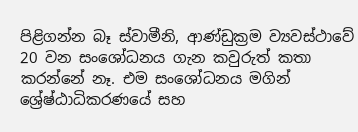පිළිගන්න බෑ ස්වාමීනි, ආණ්ඩුක්‍රම ව්‍යවස්ථාවේ 20 වන සංශෝධනය ගැන කවුරුත් කතා කරන්නේ නෑ. එම සංශෝධනය මගින් ශ්‍රේෂ්ඨාධිකරණයේ සහ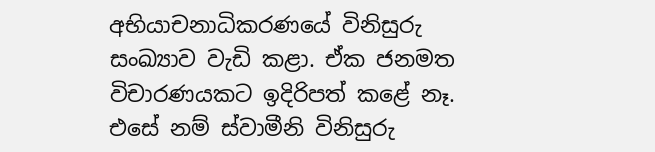අභියාචනාධිකරණයේ විනිසුරු සංඛ්‍යාව වැඩි කළා. ඒක ජනමත විචාරණයකට ඉදිරිපත් කළේ නෑ. එසේ නම් ස්වාමීනි විනිසුරු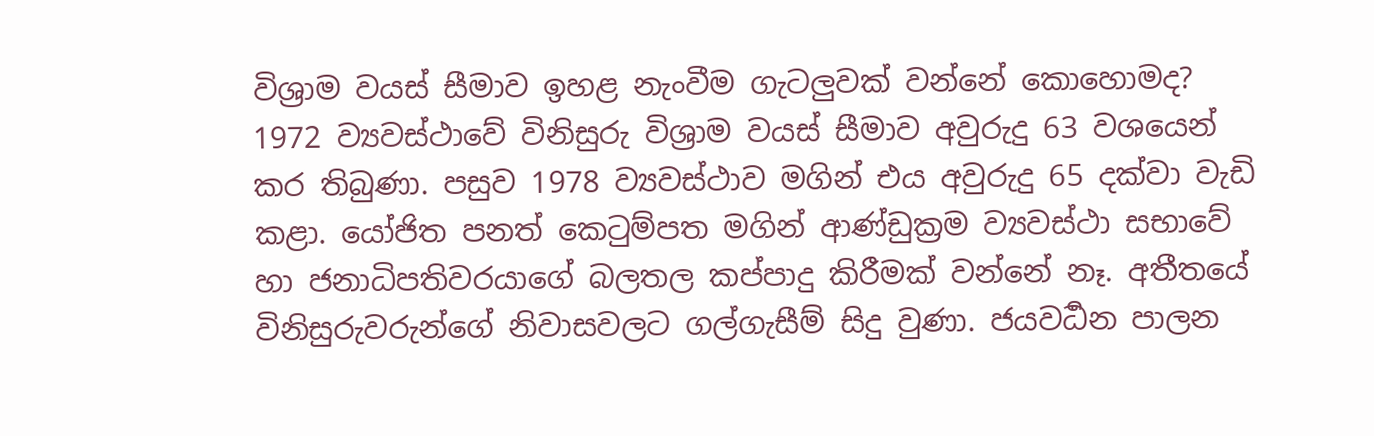විශ්‍රාම වයස් සීමාව ඉහළ නැංවීම ගැටලුවක් වන්නේ කොහොමද? 1972 ව්‍යවස්ථාවේ විනිසුරු විශ්‍රාම වයස් සීමාව අවුරුදු 63 වශයෙන් කර තිබුණා. පසුව 1978 ව්‍යවස්ථාව මගින් එය අවුරුදු 65 දක්වා වැඩි කළා. යෝජිත පනත් කෙටුම්පත මගින් ආණ්ඩුක්‍රම ව්‍යවස්ථා සභාවේ හා ජනාධිපතිවරයාගේ බලතල කප්පාදු කිරීමක් වන්නේ නෑ. අතීතයේ විනිසුරුවරුන්ගේ නිවාසවලට ගල්ගැසීම් සිදු වුණා. ජයවර්‍ධන පාලන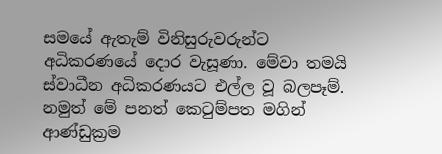සමයේ ඇතැම් විනිසුරුවරුන්ට අධිකරණයේ දොර වැසූණා. මේවා තමයි ස්වාධීන අධිකරණයට එල්ල වූ බලපෑම්. නමුත් මේ පනත් කෙටුම්පත මගින් ආණ්ඩුක්‍රම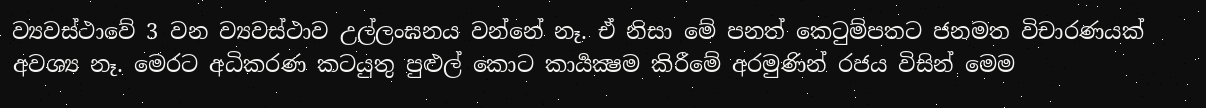ව්‍යවස්ථාවේ 3 වන ව්‍යවස්ථාව උල්ලංඝනය වන්නේ නෑ. ඒ නිසා මේ පනත් කෙටුම්පතට ජනමත විචාරණයක් අවශ්‍ය නෑ. මෙරට අධිකරණ කටයුතු පුළුල් කොට කාර්‍යක්‍ෂම කිරීමේ අරමුණින් රජය විසින් මෙම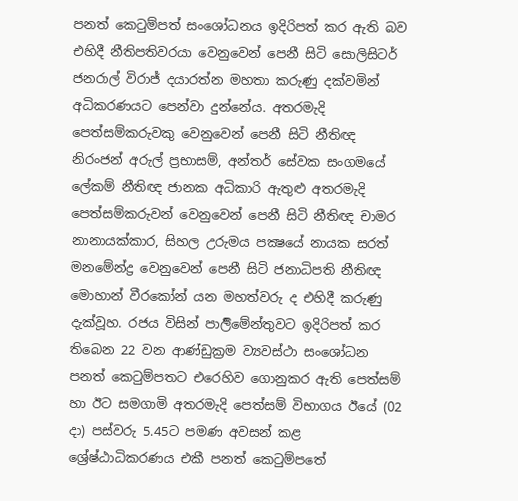පනත් කෙටුම්පත් සංශෝධනය ඉදිරිපත් කර ඇති බව එහිදී නීතිපතිවරයා වෙනුවෙන් පෙනී සිටි සොලිසිටර් ජනරාල් විරාජ් දයාරත්න මහතා කරුණු දක්වමින් අධිකරණයට පෙන්වා දුන්නේය. අතරමැදි පෙත්සම්කරුවකු වෙනුවෙන් පෙනී සිටි නීතිඥ නිරංජන් අරුල් ප්‍රභාසම්, අන්තර් සේවක සංගමයේ ලේකම් නීතිඥ ජානක අධිකාරි ඇතුළු අතරමැදි පෙත්සම්කරුවන් වෙනුවෙන් පෙනී සිටි නීතිඥ චාමර නානායක්කාර, සිහල උරුමය පක්‍ෂයේ නායක සරත් මනමේන්ද්‍ර වෙනුවෙන් පෙනී සිටි ජනාධිපති නීතිඥ මොහාන් වීරකෝන් යන මහත්වරු ද එහිදී කරුණු දැක්වූහ. රජය විසින් පාර්‍ලිමේන්තුවට ඉදිරිපත් කර තිබෙන 22 වන ආණ්ඩුක්‍රම ව්‍යවස්ථා සංශෝධන පනත් කෙටුම්පතට එරෙහිව ගොනුකර ඇති පෙත්සම් හා ඊට සමගාමි අතරමැදි පෙත්සම් විභාගය ඊයේ (02 දා) පස්වරු 5.45ට පමණ අවසන් කළ ශ්‍රේෂ්ඨාධිකරණය එකී පනත් කෙටුම්පතේ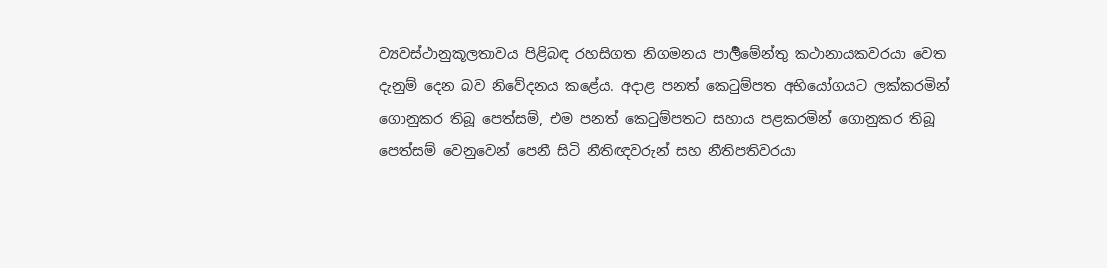ව්‍යවස්ථානුකූලතාවය පිළිබඳ රහසිගත නිගමනය පාර්‍ලිමේන්තු කථානායකවරයා වෙත දැනුම් දෙන බව නිවේදනය කළේය. අදාළ පනත් කෙටුම්පත අභියෝගයට ලක්කරමින් ගොනුකර තිබූ පෙත්සම්, එම පනත් කෙටුම්පතට සහාය පළකරමින් ගොනුකර තිබූ පෙත්සම් වෙනුවෙන් පෙනී සිටි නීතිඥවරුන් සහ නීතිපතිවරයා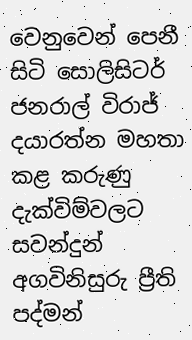වෙනුවෙන් පෙනී සිටි සොලිසිටර් ජනරාල් විරාජ් දයාරත්න මහතා කළ කරුණු දැක්විම්වලට සවන්දුන් අගවිනිසුරු ප්‍රීති පද්මන්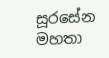සූරසේන මහතා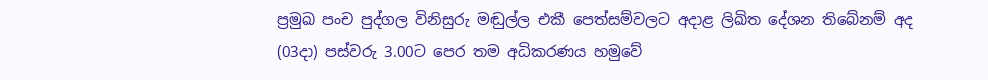ප්‍රමුඛ පංච පුද්ගල විනිසුරු මඬුල්ල එකී පෙත්සම්වලට අදාළ ලිඛිත දේශන තිබේනම් අද (03දා) පස්වරු 3.00ට පෙර තම අධිකරණය හමුවේ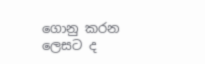ගොනු කරන ලෙසට ද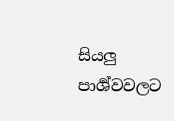සියලු පාර්‍ශ්වවලට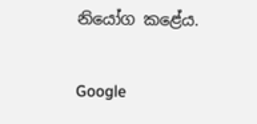නියෝග කළේය.

Google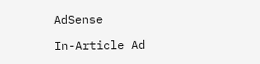AdSense

In-Article Ad